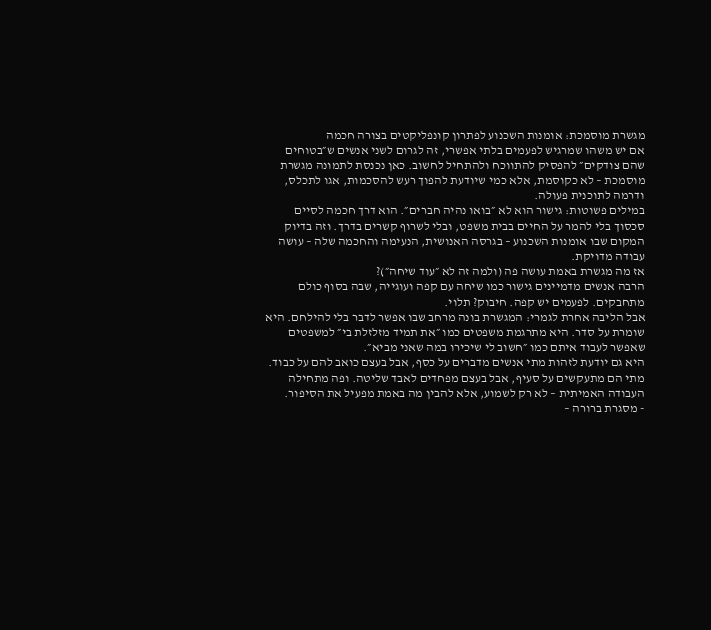מגשרת מוסמכת: אומנות השכנוע לפתרון קונפליקטים בצורה חכמה
אם יש משהו שמרגיש לפעמים בלתי אפשרי, זה לגרום לשני אנשים ש״בטוחים שהם צודקים״ להפסיק להתווכח ולהתחיל לחשוב. כאן נכנסת לתמונה מגשרת מוסמכת – לא כקוסמת, אלא כמי שיודעת להפוך רעש להסכמות, אגו לתכלס, ודרמה לתוכנית פעולה.
במילים פשוטות: גישור הוא לא ״בואו נהיה חברים״. הוא דרך חכמה לסיים סכסוך בלי להמר על החיים בבית משפט, ובלי לשרוף קשרים בדרך. וזה בדיוק המקום שבו אומנות השכנוע – בגרסה האנושית, הנעימה והחכמה שלה – עושה עבודה מדויקת.
אז מה מגשרת באמת עושה פה (ולמה זה לא ״עוד שיחה״)?
הרבה אנשים מדמיינים גישור כמו שיחה עם קפה ועוגייה, שבה בסוף כולם מתחבקים. לפעמים יש קפה. חיבוק? תלוי.
אבל הליבה אחרת לגמרי: המגשרת בונה מרחב שבו אפשר לדבר בלי להילחם. היא שומרת על סדר. היא מתרגמת משפטים כמו ״את תמיד מזלזלת בי״ למשפטים שאפשר לעבוד איתם כמו ״חשוב לי שיכירו במה שאני מביא״.
היא גם יודעת לזהות מתי אנשים מדברים על כסף, אבל בעצם כואב להם על כבוד. מתי הם מתעקשים על סעיף, אבל בעצם מפחדים לאבד שליטה. ופה מתחילה העבודה האמיתית – לא רק לשמוע, אלא להבין מה באמת מפעיל את הסיפור.
- מסגרת ברורה –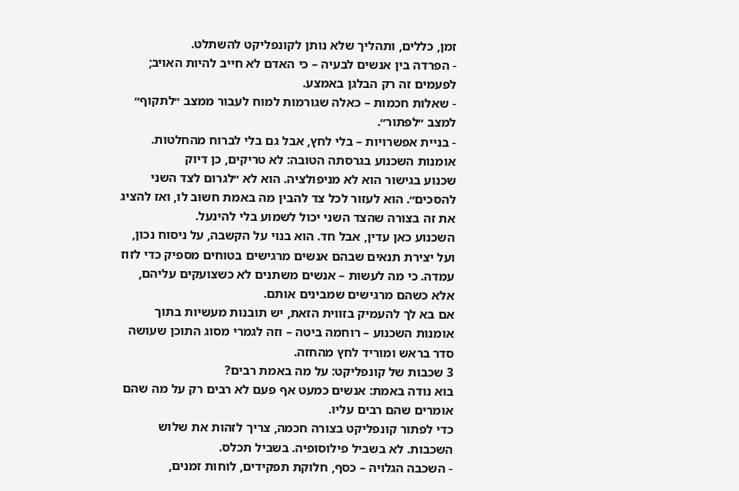זמן, כללים, ותהליך שלא נותן לקונפליקט להשתלט.
- הפרדה בין אנשים לבעיה – כי האדם לא חייב להיות האויב; לפעמים זה רק הבלגן באמצע.
- שאלות חכמות – כאלה שגורמות למוח לעבור ממצב ״לתקוף״ למצב ״לפתור״.
- בניית אפשרויות – בלי לחץ, אבל גם בלי לברוח מהחלטות.
אומנות השכנוע בגרסתה הטובה: לא טריקים, כן דיוק
שכנוע בגישור הוא לא מניפולציה. הוא לא ״לגרום לצד השני להסכים״. הוא לעזור לכל צד להבין מה באמת חשוב לו, ואז להציג את זה בצורה שהצד השני יכול לשמוע בלי להינעל.
השכנוע כאן עדין, אבל חד. הוא בנוי על הקשבה, על ניסוח נכון, ועל יצירת תנאים שבהם אנשים מרגישים בטוחים מספיק כדי לזוז עמדה. כי מה לעשות – אנשים משתנים לא כשצועקים עליהם, אלא כשהם מרגישים שמבינים אותם.
אם בא לך להעמיק בזווית הזאת, יש תובנות מעשיות בתוך אומנות השכנוע – רוחמה ביטה – וזה לגמרי מסוג התוכן שעושה סדר בראש ומוריד לחץ מהחזה.
3 שכבות של קונפליקט: על מה באמת רבים?
בוא נודה באמת: אנשים כמעט אף פעם לא רבים רק על מה שהם אומרים שהם רבים עליו.
כדי לפתור קונפליקט בצורה חכמה, צריך לזהות את שלוש השכבות. לא בשביל פילוסופיה. בשביל תכלס.
- השכבה הגלויה – כסף, חלוקת תפקידים, לוחות זמנים,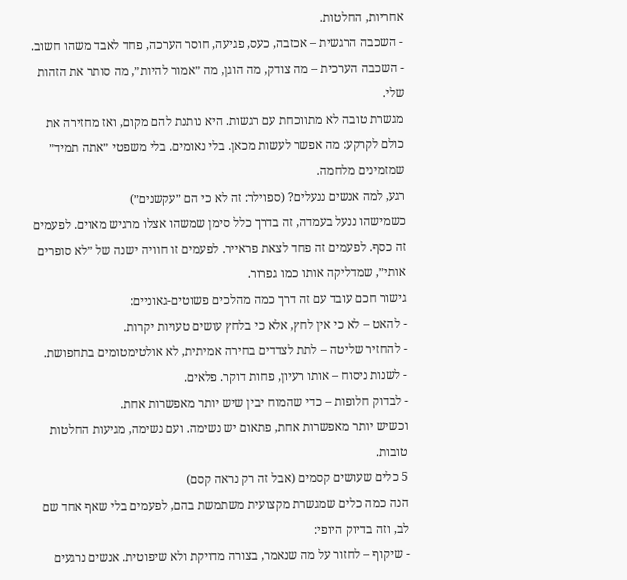אחריות, החלטות.
- השכבה הרגשית – אכזבה, כעס, פגיעה, חוסר הערכה, פחד לאבד משהו חשוב.
- השכבה הערכית – מה צודק, מה הוגן, מה ״אמור להיות״, מה סותר את הזהות שלי.
מגשרת טובה לא מתווכחת עם רגשות. היא נותנת להם מקום, ואז מחזירה את כולם לקרקע: מה אפשר לעשות מכאן. בלי נאומים. בלי משפטי ״אתה תמיד״ שמזמינים מלחמה.
רגע, למה אנשים ננעלים? (ספוילר: זה לא כי הם ״עקשנים״)
כשמישהו ננעל בעמדה, זה בדרך כלל סימן שמשהו אצלו מרגיש מאוים. לפעמים זה כסף. לפעמים זה פחד לצאת פראייר. לפעמים זו חוויה ישנה של ״לא סופרים אותי״, שמדליקה אותו כמו גפרור.
גישור חכם עובד עם זה דרך כמה מהלכים פשוטים-גאוניים:
- להאט – לא כי אין לחץ, אלא כי בלחץ עושים טעויות יקרות.
- להחזיר שליטה – לתת לצדדים בחירה אמיתית, לא אולטימטומים בתחפושת.
- לשנות ניסוח – אותו רעיון, פחות דוקר. פלאים.
- לבדוק חלופות – כדי שהמוח יבין שיש יותר מאפשרות אחת.
וכשיש יותר מאפשרות אחת, פתאום יש נשימה. ועם נשימה, מגיעות החלטות טובות.
5 כלים שעושים קסמים (אבל זה רק נראה קסם)
הנה כמה כלים שמגשרת מקצועית משתמשת בהם, לפעמים בלי שאף אחד שם לב, וזה בדיוק היופי:
- שיקוף – לחזור על מה שנאמר, בצורה מדויקת ולא שיפוטית. אנשים נרגעים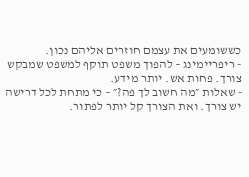כששומעים את עצמם חוזרים אליהם נכון.
- ריפריימינג – להפוך משפט תוקף למשפט שמבקש צורך. פחות אש. יותר מידע.
- שאלות ״מה חשוב לך פה?״ – כי מתחת לכל דרישה יש צורך. ואת הצורך קל יותר לפתור.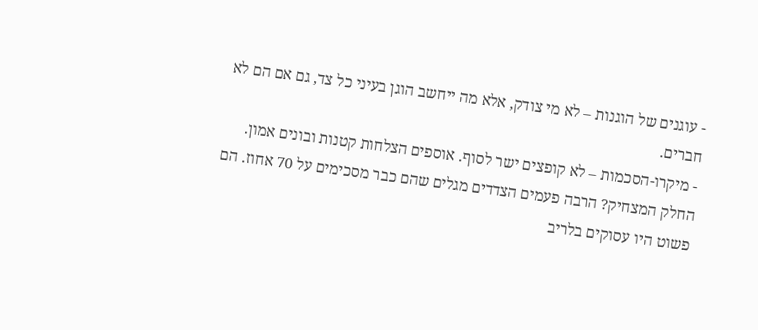- עוגנים של הוגנות – לא מי צודק, אלא מה ייחשב הוגן בעיני כל צד, גם אם הם לא חברים.
- מיקרו-הסכמות – לא קופצים ישר לסוף. אוספים הצלחות קטנות ובונים אמון.
החלק המצחיק? הרבה פעמים הצדדים מגלים שהם כבר מסכימים על 70 אחוז. הם פשוט היו עסוקים בלריב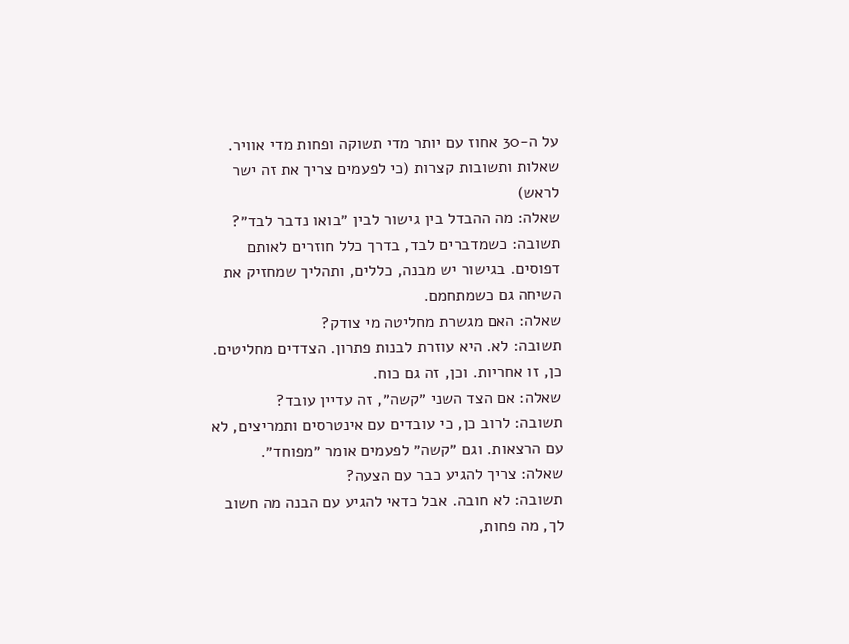על ה-30 אחוז עם יותר מדי תשוקה ופחות מדי אוויר.
שאלות ותשובות קצרות (כי לפעמים צריך את זה ישר לראש)
שאלה: מה ההבדל בין גישור לבין ״בואו נדבר לבד״?
תשובה: כשמדברים לבד, בדרך כלל חוזרים לאותם דפוסים. בגישור יש מבנה, כללים, ותהליך שמחזיק את השיחה גם כשמתחמם.
שאלה: האם מגשרת מחליטה מי צודק?
תשובה: לא. היא עוזרת לבנות פתרון. הצדדים מחליטים. כן, זו אחריות. וכן, זה גם כוח.
שאלה: אם הצד השני ״קשה״, זה עדיין עובד?
תשובה: לרוב כן, כי עובדים עם אינטרסים ותמריצים, לא עם הרצאות. וגם ״קשה״ לפעמים אומר ״מפוחד״.
שאלה: צריך להגיע כבר עם הצעה?
תשובה: לא חובה. אבל כדאי להגיע עם הבנה מה חשוב לך, מה פחות,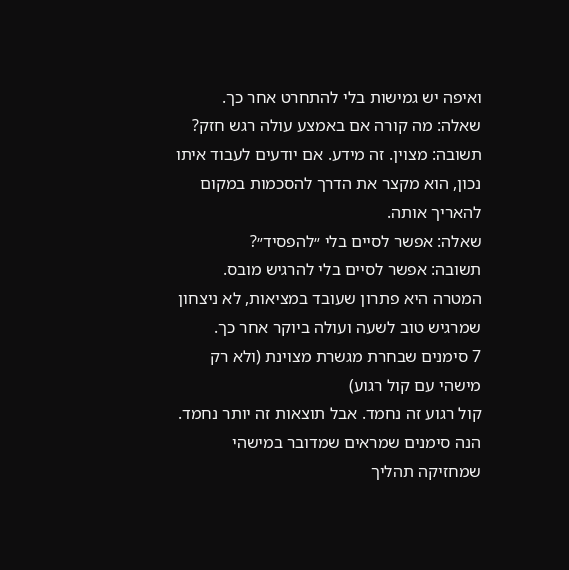ואיפה יש גמישות בלי להתחרט אחר כך.
שאלה: מה קורה אם באמצע עולה רגש חזק?
תשובה: מצוין. זה מידע. אם יודעים לעבוד איתו נכון, הוא מקצר את הדרך להסכמות במקום להאריך אותה.
שאלה: אפשר לסיים בלי ״להפסיד״?
תשובה: אפשר לסיים בלי להרגיש מובס. המטרה היא פתרון שעובד במציאות, לא ניצחון שמרגיש טוב לשעה ועולה ביוקר אחר כך.
7 סימנים שבחרת מגשרת מצוינת (ולא רק מישהי עם קול רגוע)
קול רגוע זה נחמד. אבל תוצאות זה יותר נחמד. הנה סימנים שמראים שמדובר במישהי שמחזיקה תהליך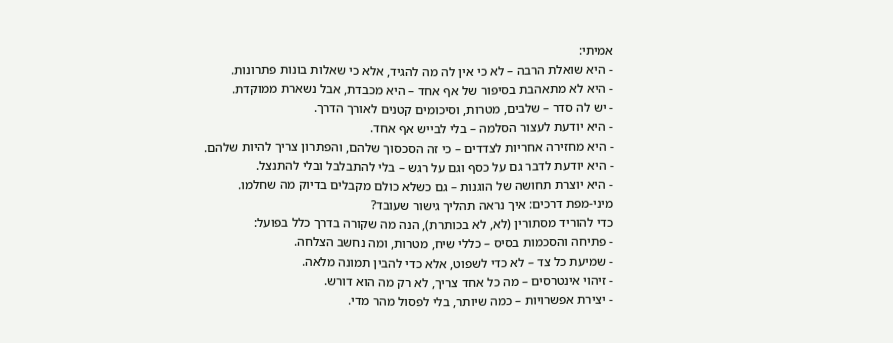אמיתי:
- היא שואלת הרבה – לא כי אין לה מה להגיד, אלא כי שאלות בונות פתרונות.
- היא לא מתאהבת בסיפור של אף אחד – היא מכבדת, אבל נשארת ממוקדת.
- יש לה סדר – שלבים, מטרות, וסיכומים קטנים לאורך הדרך.
- היא יודעת לעצור הסלמה – בלי לבייש אף אחד.
- היא מחזירה אחריות לצדדים – כי זה הסכסוך שלהם, והפתרון צריך להיות שלהם.
- היא יודעת לדבר גם על כסף וגם על רגש – בלי להתבלבל ובלי להתנצל.
- היא יוצרת תחושה של הוגנות – גם כשלא כולם מקבלים בדיוק מה שחלמו.
מיני-מפת דרכים: איך נראה תהליך גישור שעובד?
כדי להוריד מסתורין (לא, לא בכותרת), הנה מה שקורה בדרך כלל בפועל:
- פתיחה והסכמות בסיס – כללי שיח, מטרות, ומה נחשב הצלחה.
- שמיעת כל צד – לא כדי לשפוט, אלא כדי להבין תמונה מלאה.
- זיהוי אינטרסים – מה כל אחד צריך, לא רק מה הוא דורש.
- יצירת אפשרויות – כמה שיותר, בלי לפסול מהר מדי.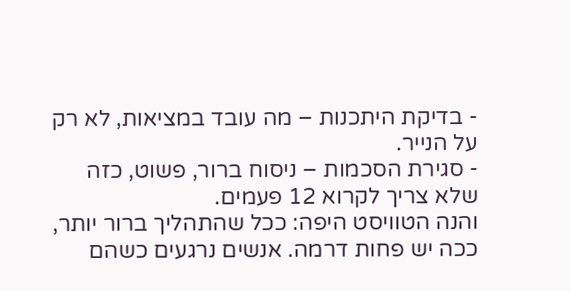- בדיקת היתכנות – מה עובד במציאות, לא רק על הנייר.
- סגירת הסכמות – ניסוח ברור, פשוט, כזה שלא צריך לקרוא 12 פעמים.
והנה הטוויסט היפה: ככל שהתהליך ברור יותר, ככה יש פחות דרמה. אנשים נרגעים כשהם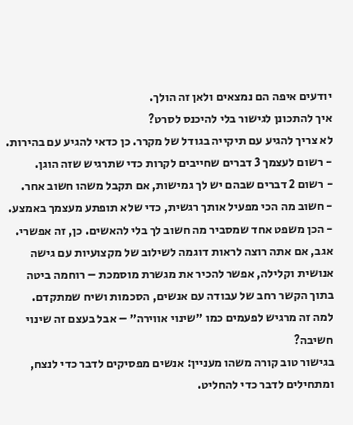יודעים איפה הם נמצאים ולאן זה הולך.
איך להתכונן לגישור בלי להיכנס לסרט?
לא צריך להגיע עם תיקייה בגודל של מקרר. כן כדאי להגיע עם בהירות.
- רשום לעצמך 3 דברים שחייבים לקרות כדי שתרגיש שזה הוגן.
- רשום 2 דברים שבהם יש לך גמישות, אם תקבל משהו חשוב אחר.
- חשוב מה הכי מפעיל אותך רגשית, כדי שלא תופתע מעצמך באמצע.
- הכן משפט אחד שמסביר מה חשוב לך בלי להאשים. כן, זה אפשרי.
אגב, אם אתה רוצה לראות דוגמה לשילוב של מקצועיות עם גישה אנושית וקלילה, אפשר להכיר את מגשרת מוסמכת – רוחמה ביטה בתוך הקשר רחב של עבודה עם אנשים, הסכמות ושיח שמתקדם.
למה זה מרגיש לפעמים כמו ״שינוי אווירה״ – אבל בעצם זה שינוי חשיבה?
בגישור טוב קורה משהו מעניין: אנשים מפסיקים לדבר כדי לנצח, ומתחילים לדבר כדי להחליט.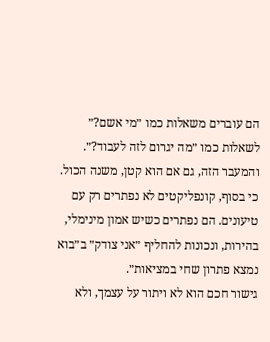הם עוברים משאלות כמו ״מי אשם?״ לשאלות כמו ״מה יגרום לזה לעבוד?״. והמעבר הזה, גם אם הוא קטן, משנה הכול.
כי בסוף, קונפליקטים לא נפתרים רק עם טיעונים. הם נפתרים כשיש אמון מינימלי, בהירות, ונכונות להחליף ״אני צודק״ ב״בוא נמצא פתרון שחי במציאות״.
גישור חכם הוא לא ויתור על עצמך, ולא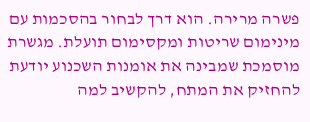פשרה מרירה. הוא דרך לבחור בהסכמות עם מינימום שריטות ומקסימום תועלת. מגשרת מוסמכת שמבינה את אומנות השכנוע יודעת להחזיק את המתח, להקשיב למה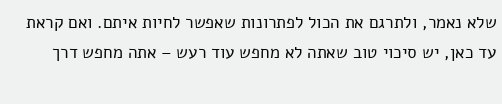שלא נאמר, ולתרגם את הכול לפתרונות שאפשר לחיות איתם. ואם קראת עד כאן, יש סיכוי טוב שאתה לא מחפש עוד רעש – אתה מחפש דרך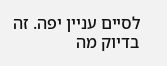לסיים עניין יפה. זה בדיוק מה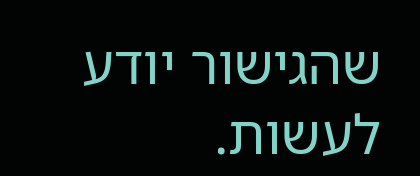שהגישור יודע לעשות.